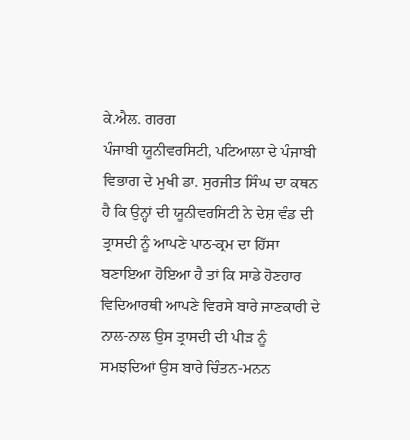ਕੇ.ਐਲ. ਗਰਗ
ਪੰਜਾਬੀ ਯੂਨੀਵਰਸਿਟੀ, ਪਟਿਆਲਾ ਦੇ ਪੰਜਾਬੀ ਵਿਭਾਗ ਦੇ ਮੁਖੀ ਡਾ. ਸੁਰਜੀਤ ਸਿੰਘ ਦਾ ਕਥਨ ਹੈ ਕਿ ਉਨ੍ਹਾਂ ਦੀ ਯੂਨੀਵਰਸਿਟੀ ਨੇ ਦੇਸ਼ ਵੰਡ ਦੀ ਤ੍ਰਾਸਦੀ ਨੂੰ ਆਪਣੇ ਪਾਠ-ਕ੍ਰਮ ਦਾ ਹਿੱਸਾ ਬਣਾਇਆ ਹੋਇਆ ਹੈ ਤਾਂ ਕਿ ਸਾਡੇ ਹੋਣਹਾਰ ਵਿਦਿਆਰਥੀ ਆਪਣੇ ਵਿਰਸੇ ਬਾਰੇ ਜਾਣਕਾਰੀ ਦੇ ਨਾਲ-ਨਾਲ ਉਸ ਤ੍ਰਾਸਦੀ ਦੀ ਪੀੜ ਨੂੰ ਸਮਝਦਿਆਂ ਉਸ ਬਾਰੇ ਚਿੰਤਨ-ਮਨਨ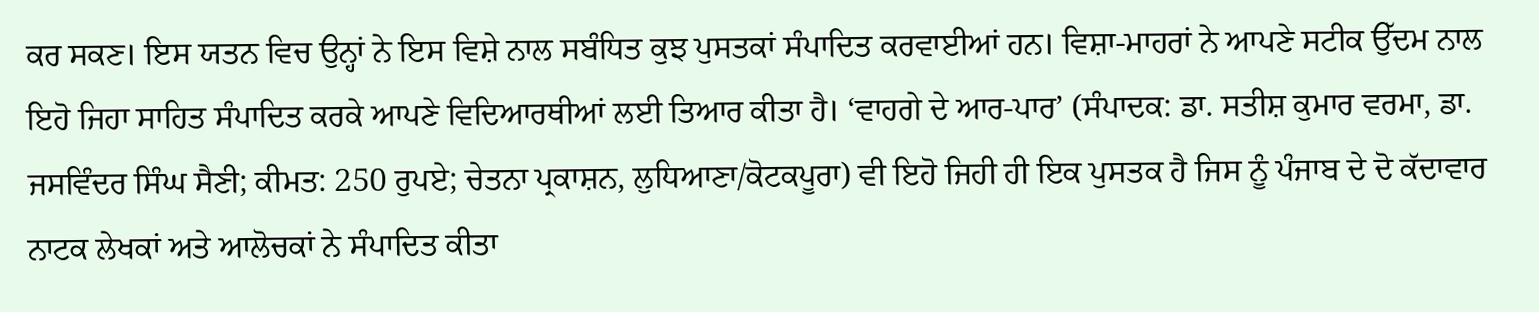ਕਰ ਸਕਣ। ਇਸ ਯਤਨ ਵਿਚ ਉਨ੍ਹਾਂ ਨੇ ਇਸ ਵਿਸ਼ੇ ਨਾਲ ਸਬੰਧਿਤ ਕੁਝ ਪੁਸਤਕਾਂ ਸੰਪਾਦਿਤ ਕਰਵਾਈਆਂ ਹਨ। ਵਿਸ਼ਾ-ਮਾਹਰਾਂ ਨੇ ਆਪਣੇ ਸਟੀਕ ਉੱਦਮ ਨਾਲ ਇਹੋ ਜਿਹਾ ਸਾਹਿਤ ਸੰਪਾਦਿਤ ਕਰਕੇ ਆਪਣੇ ਵਿਦਿਆਰਥੀਆਂ ਲਈ ਤਿਆਰ ਕੀਤਾ ਹੈ। ‘ਵਾਹਗੇ ਦੇ ਆਰ-ਪਾਰ’ (ਸੰਪਾਦਕ: ਡਾ. ਸਤੀਸ਼ ਕੁਮਾਰ ਵਰਮਾ, ਡਾ. ਜਸਵਿੰਦਰ ਸਿੰਘ ਸੈਣੀ; ਕੀਮਤ: 250 ਰੁਪਏ; ਚੇਤਨਾ ਪ੍ਰਕਾਸ਼ਨ, ਲੁਧਿਆਣਾ/ਕੋਟਕਪੂਰਾ) ਵੀ ਇਹੋ ਜਿਹੀ ਹੀ ਇਕ ਪੁਸਤਕ ਹੈ ਜਿਸ ਨੂੰ ਪੰਜਾਬ ਦੇ ਦੋ ਕੱਦਾਵਾਰ ਨਾਟਕ ਲੇਖਕਾਂ ਅਤੇ ਆਲੋਚਕਾਂ ਨੇ ਸੰਪਾਦਿਤ ਕੀਤਾ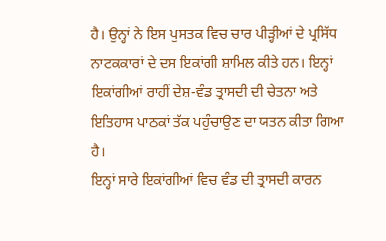ਹੈ। ਉਨ੍ਹਾਂ ਨੇ ਇਸ ਪੁਸਤਕ ਵਿਚ ਚਾਰ ਪੀੜ੍ਹੀਆਂ ਦੇ ਪ੍ਰਸਿੱਧ ਨਾਟਕਕਾਰਾਂ ਦੇ ਦਸ ਇਕਾਂਗੀ ਸ਼ਾਮਿਲ ਕੀਤੇ ਹਨ। ਇਨ੍ਹਾਂ ਇਕਾਂਗੀਆਂ ਰਾਹੀਂ ਦੇਸ਼-ਵੰਡ ਤ੍ਰਾਸਦੀ ਦੀ ਚੇਤਨਾ ਅਤੇ ਇਤਿਹਾਸ ਪਾਠਕਾਂ ਤੱਕ ਪਹੁੰਚਾਉਣ ਦਾ ਯਤਨ ਕੀਤਾ ਗਿਆ ਹੈ।
ਇਨ੍ਹਾਂ ਸਾਰੇ ਇਕਾਂਗੀਆਂ ਵਿਚ ਵੰਡ ਦੀ ਤ੍ਰਾਸਦੀ ਕਾਰਨ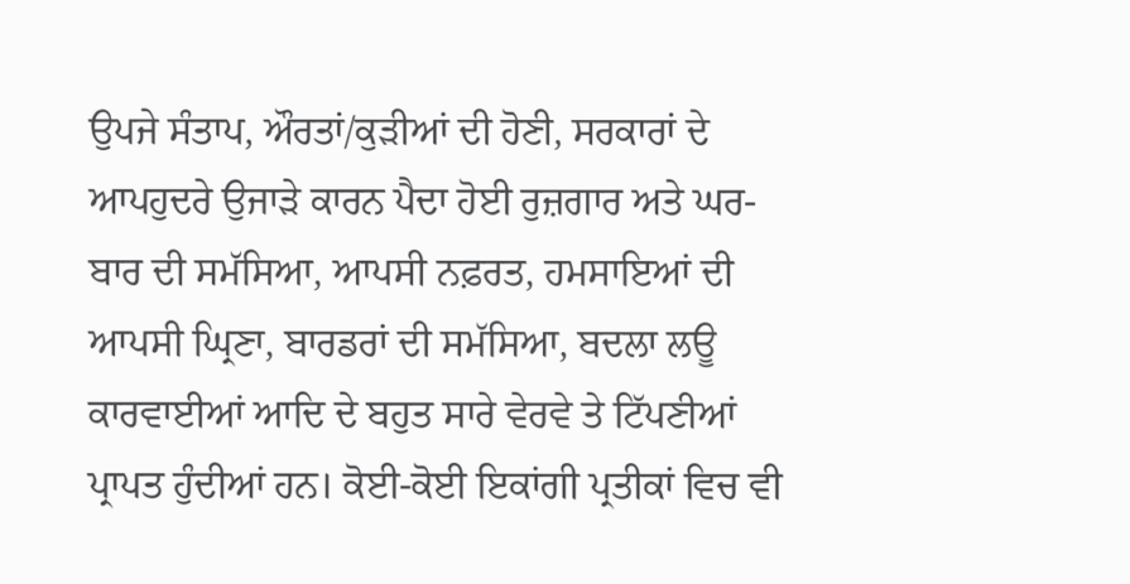ਉਪਜੇ ਸੰਤਾਪ, ਔਰਤਾਂ/ਕੁੜੀਆਂ ਦੀ ਹੋਣੀ, ਸਰਕਾਰਾਂ ਦੇ ਆਪਹੁਦਰੇ ਉਜਾੜੇ ਕਾਰਨ ਪੈਦਾ ਹੋਈ ਰੁਜ਼ਗਾਰ ਅਤੇ ਘਰ-ਬਾਰ ਦੀ ਸਮੱਸਿਆ, ਆਪਸੀ ਨਫ਼ਰਤ, ਹਮਸਾਇਆਂ ਦੀ ਆਪਸੀ ਘ੍ਰਿਣਾ, ਬਾਰਡਰਾਂ ਦੀ ਸਮੱਸਿਆ, ਬਦਲਾ ਲਊ ਕਾਰਵਾਈਆਂ ਆਦਿ ਦੇ ਬਹੁਤ ਸਾਰੇ ਵੇਰਵੇ ਤੇ ਟਿੱਪਣੀਆਂ ਪ੍ਰਾਪਤ ਹੁੰਦੀਆਂ ਹਨ। ਕੋਈ-ਕੋਈ ਇਕਾਂਗੀ ਪ੍ਰਤੀਕਾਂ ਵਿਚ ਵੀ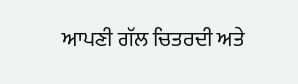ਆਪਣੀ ਗੱਲ ਚਿਤਰਦੀ ਅਤੇ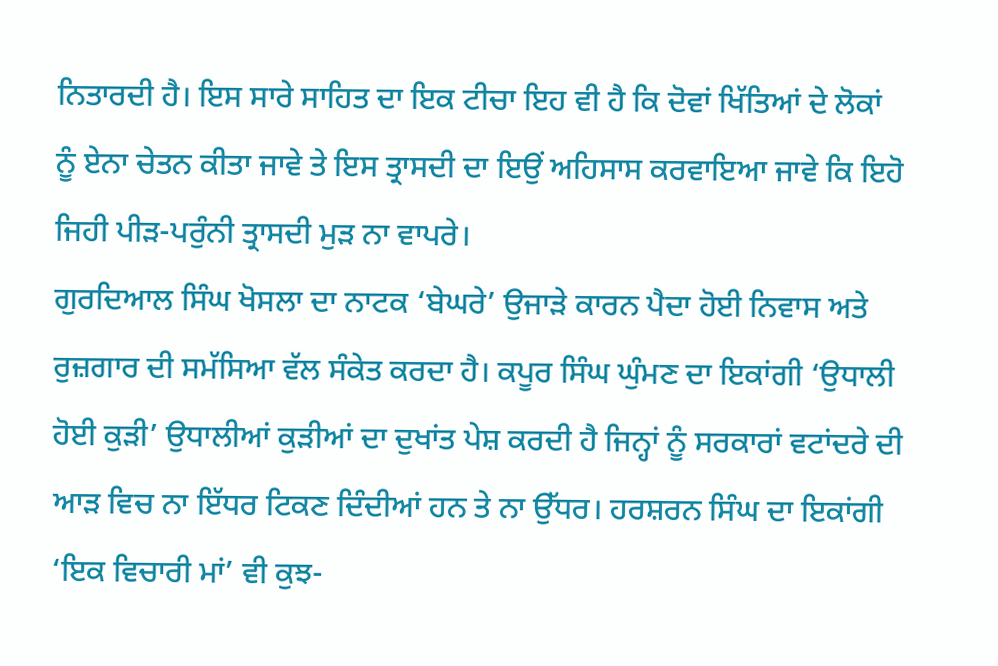ਨਿਤਾਰਦੀ ਹੈ। ਇਸ ਸਾਰੇ ਸਾਹਿਤ ਦਾ ਇਕ ਟੀਚਾ ਇਹ ਵੀ ਹੈ ਕਿ ਦੋਵਾਂ ਖਿੱਤਿਆਂ ਦੇ ਲੋਕਾਂ ਨੂੰ ਏਨਾ ਚੇਤਨ ਕੀਤਾ ਜਾਵੇ ਤੇ ਇਸ ਤ੍ਰਾਸਦੀ ਦਾ ਇਉਂ ਅਹਿਸਾਸ ਕਰਵਾਇਆ ਜਾਵੇ ਕਿ ਇਹੋ ਜਿਹੀ ਪੀੜ-ਪਰੁੰਨੀ ਤ੍ਰਾਸਦੀ ਮੁੜ ਨਾ ਵਾਪਰੇ।
ਗੁਰਦਿਆਲ ਸਿੰਘ ਖੋਸਲਾ ਦਾ ਨਾਟਕ ‘ਬੇਘਰੇ’ ਉਜਾੜੇ ਕਾਰਨ ਪੈਦਾ ਹੋਈ ਨਿਵਾਸ ਅਤੇ ਰੁਜ਼ਗਾਰ ਦੀ ਸਮੱਸਿਆ ਵੱਲ ਸੰਕੇਤ ਕਰਦਾ ਹੈ। ਕਪੂਰ ਸਿੰਘ ਘੁੰਮਣ ਦਾ ਇਕਾਂਗੀ ‘ਉਧਾਲੀ ਹੋਈ ਕੁੜੀ’ ਉਧਾਲੀਆਂ ਕੁੜੀਆਂ ਦਾ ਦੁਖਾਂਤ ਪੇਸ਼ ਕਰਦੀ ਹੈ ਜਿਨ੍ਹਾਂ ਨੂੰ ਸਰਕਾਰਾਂ ਵਟਾਂਦਰੇ ਦੀ ਆੜ ਵਿਚ ਨਾ ਇੱਧਰ ਟਿਕਣ ਦਿੰਦੀਆਂ ਹਨ ਤੇ ਨਾ ਉੱਧਰ। ਹਰਸ਼ਰਨ ਸਿੰਘ ਦਾ ਇਕਾਂਗੀ ‘ਇਕ ਵਿਚਾਰੀ ਮਾਂ’ ਵੀ ਕੁਝ-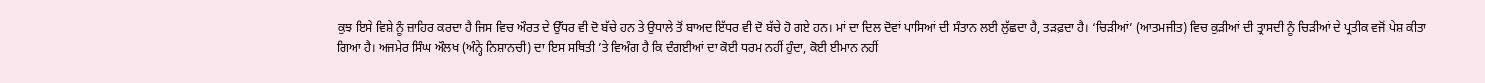ਕੁਝ ਇਸੇ ਵਿਸ਼ੇ ਨੂੰ ਜ਼ਾਹਿਰ ਕਰਦਾ ਹੈ ਜਿਸ ਵਿਚ ਔਰਤ ਦੇ ਉੱਧਰ ਵੀ ਦੋ ਬੱਚੇ ਹਨ ਤੇ ਉਧਾਲੇ ਤੋਂ ਬਾਅਦ ਇੱਧਰ ਵੀ ਦੋ ਬੱਚੇ ਹੋ ਗਏ ਹਨ। ਮਾਂ ਦਾ ਦਿਲ ਦੋਵਾਂ ਪਾਸਿਆਂ ਦੀ ਸੰਤਾਨ ਲਈ ਲੁੱਛਦਾ ਹੈ, ਤੜਫ਼ਦਾ ਹੈ। ‘ਚਿੜੀਆਂ’ (ਆਤਮਜੀਤ) ਵਿਚ ਕੁੜੀਆਂ ਦੀ ਤ੍ਰਾਸਦੀ ਨੂੰ ਚਿੜੀਆਂ ਦੇ ਪ੍ਰਤੀਕ ਵਜੋਂ ਪੇਸ਼ ਕੀਤਾ ਗਿਆ ਹੈ। ਅਜਮੇਰ ਸਿੰਘ ਔਲਖ (ਅੰਨ੍ਹੇ ਨਿਸ਼ਾਨਚੀ) ਦਾ ਇਸ ਸਥਿਤੀ ’ਤੇ ਵਿਅੰਗ ਹੈ ਕਿ ਦੰਗਈਆਂ ਦਾ ਕੋਈ ਧਰਮ ਨਹੀਂ ਹੁੰਦਾ, ਕੋਈ ਈਮਾਨ ਨਹੀਂ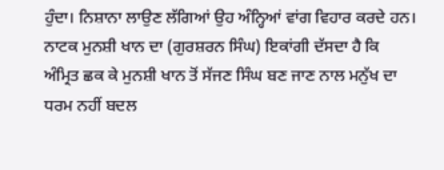ਹੁੰਦਾ। ਨਿਸ਼ਾਨਾ ਲਾਉਣ ਲੱਗਿਆਂ ਉਹ ਅੰਨ੍ਹਿਆਂ ਵਾਂਗ ਵਿਹਾਰ ਕਰਦੇ ਹਨ। ਨਾਟਕ ਮੁਨਸ਼ੀ ਖਾਨ ਦਾ (ਗੁਰਸ਼ਰਨ ਸਿੰਘ) ਇਕਾਂਗੀ ਦੱਸਦਾ ਹੈ ਕਿ ਅੰਮ੍ਰਿਤ ਛਕ ਕੇ ਮੁਨਸ਼ੀ ਖਾਨ ਤੋਂ ਸੱਜਣ ਸਿੰਘ ਬਣ ਜਾਣ ਨਾਲ ਮਨੁੱਖ ਦਾ ਧਰਮ ਨਹੀਂ ਬਦਲ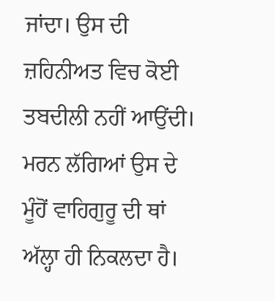ਜਾਂਦਾ। ਉਸ ਦੀ ਜ਼ਹਿਨੀਅਤ ਵਿਚ ਕੋਈ ਤਬਦੀਲੀ ਨਹੀਂ ਆਉਂਦੀ।
ਮਰਨ ਲੱਗਿਆਂ ਉਸ ਦੇ ਮੂੰਹੋਂ ਵਾਹਿਗੁਰੂ ਦੀ ਥਾਂ ਅੱਲ੍ਹਾ ਹੀ ਨਿਕਲਦਾ ਹੈ।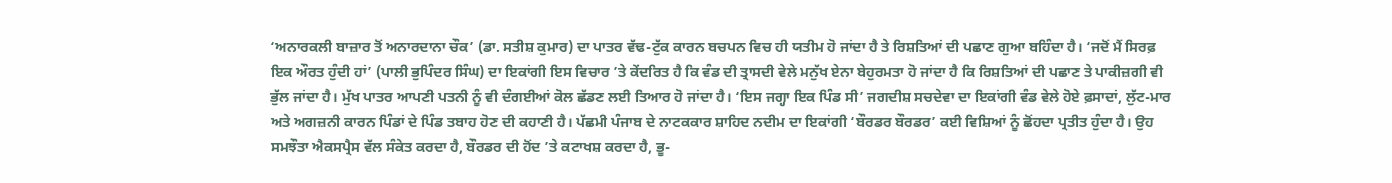‘ਅਨਾਰਕਲੀ ਬਾਜ਼ਾਰ ਤੋਂ ਅਨਾਰਦਾਨਾ ਚੌਕ’ (ਡਾ. ਸਤੀਸ਼ ਕੁਮਾਰ) ਦਾ ਪਾਤਰ ਵੱਢ-ਟੁੱਕ ਕਾਰਨ ਬਚਪਨ ਵਿਚ ਹੀ ਯਤੀਮ ਹੋ ਜਾਂਦਾ ਹੈ ਤੇ ਰਿਸ਼ਤਿਆਂ ਦੀ ਪਛਾਣ ਗੁਆ ਬਹਿੰਦਾ ਹੈ। ‘ਜਦੋਂ ਮੈਂ ਸਿਰਫ਼ ਇਕ ਔਰਤ ਹੁੰਦੀ ਹਾਂ’ (ਪਾਲੀ ਭੁਪਿੰਦਰ ਸਿੰਘ) ਦਾ ਇਕਾਂਗੀ ਇਸ ਵਿਚਾਰ ’ਤੇ ਕੇਂਦਰਿਤ ਹੈ ਕਿ ਵੰਡ ਦੀ ਤ੍ਰਾਸਦੀ ਵੇਲੇ ਮਨੁੱਖ ਏਨਾ ਬੇਹੁਰਮਤਾ ਹੋ ਜਾਂਦਾ ਹੈ ਕਿ ਰਿਸ਼ਤਿਆਂ ਦੀ ਪਛਾਣ ਤੇ ਪਾਕੀਜ਼ਗੀ ਵੀ ਭੁੱਲ ਜਾਂਦਾ ਹੈ। ਮੁੱਖ ਪਾਤਰ ਆਪਣੀ ਪਤਨੀ ਨੂੰ ਵੀ ਦੰਗਈਆਂ ਕੋਲ ਛੱਡਣ ਲਈ ਤਿਆਰ ਹੋ ਜਾਂਦਾ ਹੈ। ‘ਇਸ ਜਗ੍ਹਾ ਇਕ ਪਿੰਡ ਸੀ’ ਜਗਦੀਸ਼ ਸਚਦੇਵਾ ਦਾ ਇਕਾਂਗੀ ਵੰਡ ਵੇਲੇ ਹੋਏ ਫ਼ਸਾਦਾਂ, ਲੁੱਟ-ਮਾਰ ਅਤੇ ਅਗਜ਼ਨੀ ਕਾਰਨ ਪਿੰਡਾਂ ਦੇ ਪਿੰਡ ਤਬਾਹ ਹੋਣ ਦੀ ਕਹਾਣੀ ਹੈ। ਪੱਛਮੀ ਪੰਜਾਬ ਦੇ ਨਾਟਕਕਾਰ ਸ਼ਾਹਿਦ ਨਦੀਮ ਦਾ ਇਕਾਂਗੀ ‘ਬੌਰਡਰ ਬੌਰਡਰ’ ਕਈ ਵਿਸ਼ਿਆਂ ਨੂੰ ਛੋਂਹਦਾ ਪ੍ਰਤੀਤ ਹੁੰਦਾ ਹੈ। ਉਹ ਸਮਝੌਤਾ ਐਕਸਪ੍ਰੈਸ ਵੱਲ ਸੰਕੇਤ ਕਰਦਾ ਹੈ, ਬੌਰਡਰ ਦੀ ਹੋਂਦ ’ਤੇ ਕਟਾਖਸ਼ ਕਰਦਾ ਹੈ, ਭੂ-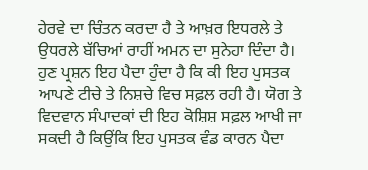ਹੇਰਵੇ ਦਾ ਚਿੰਤਨ ਕਰਦਾ ਹੈ ਤੇ ਆਖ਼ਰ ਇਧਰਲੇ ਤੇ ਉਧਰਲੇ ਬੱਚਿਆਂ ਰਾਹੀਂ ਅਮਨ ਦਾ ਸੁਨੇਹਾ ਦਿੰਦਾ ਹੈ।
ਹੁਣ ਪ੍ਰਸ਼ਨ ਇਹ ਪੈਦਾ ਹੁੰਦਾ ਹੈ ਕਿ ਕੀ ਇਹ ਪੁਸਤਕ ਆਪਣੇ ਟੀਚੇ ਤੇ ਨਿਸ਼ਚੇ ਵਿਚ ਸਫ਼ਲ ਰਹੀ ਹੈ। ਯੋਗ ਤੇ ਵਿਦਵਾਨ ਸੰਪਾਦਕਾਂ ਦੀ ਇਹ ਕੋਸ਼ਿਸ਼ ਸਫ਼ਲ ਆਖੀ ਜਾ ਸਕਦੀ ਹੈ ਕਿਉਂਕਿ ਇਹ ਪੁਸਤਕ ਵੰਡ ਕਾਰਨ ਪੈਦਾ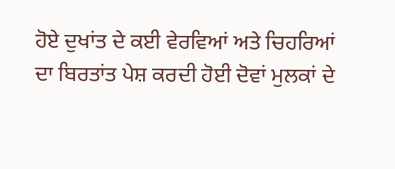ਹੋਏ ਦੁਖਾਂਤ ਦੇ ਕਈ ਵੇਰਵਿਆਂ ਅਤੇ ਚਿਹਰਿਆਂ ਦਾ ਬਿਰਤਾਂਤ ਪੇਸ਼ ਕਰਦੀ ਹੋਈ ਦੋਵਾਂ ਮੁਲਕਾਂ ਦੇ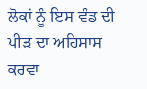ਲੋਕਾਂ ਨੂੰ ਇਸ ਵੰਡ ਦੀ ਪੀੜ ਦਾ ਅਹਿਸਾਸ ਕਰਵਾ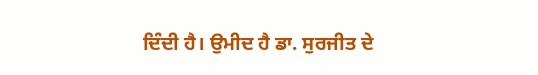ਦਿੰਦੀ ਹੈ। ਉਮੀਦ ਹੈ ਡਾ. ਸੁਰਜੀਤ ਦੇ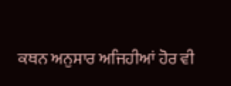ਕਥਨ ਅਨੁਸਾਰ ਅਜਿਹੀਆਂ ਹੋਰ ਵੀ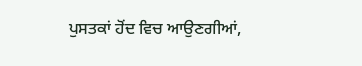ਪੁਸਤਕਾਂ ਹੋਂਦ ਵਿਚ ਆਉਣਗੀਆਂ,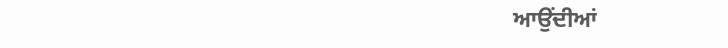ਆਉਂਦੀਆਂ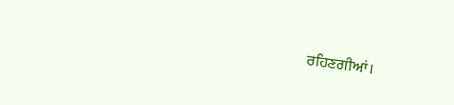ਰਹਿਣਗੀਆਂ।